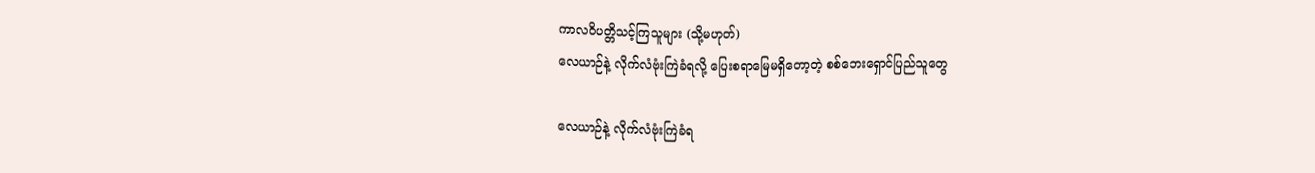ကာလဝိပတ္တိသင့်ကြသူများ (သို့မဟုတ်)
လေယာဉ်နဲ့ လိုက်လံဗုံးကြဲခံရလို့ ပြေးစရာမြေမရှိတော့တဲ့ စစ်ဘေးရှောင်ပြည်သူတွေ

လေယာဉ်နဲ့ လိုက်လံဗုံးကြဲခံရ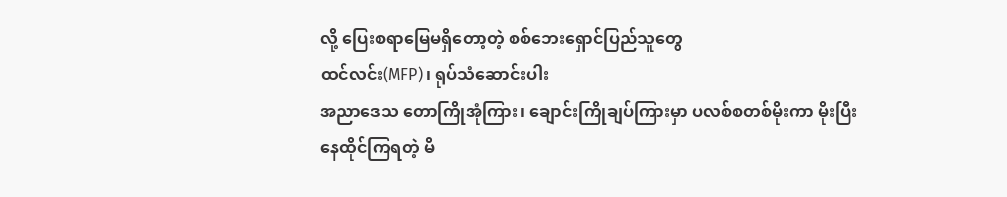လို့ ပြေးစရာမြေမရှိတော့တဲ့ စစ်ဘေးရှောင်ပြည်သူတွေ
ထင်လင်း(MFP)၊ ရုပ်သံဆောင်းပါး
အညာဒေသ တောကြိုအုံကြား၊ ချောင်းကြိုချပ်ကြားမှာ ပလစ်စတစ်မိုးကာ မိုးပြီး နေထိုင်ကြရတဲ့ မိ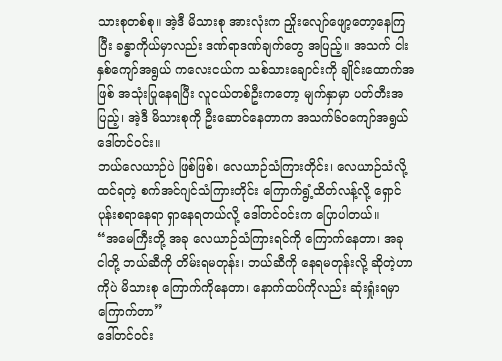သားစုတစ်စု။ အဲ့ဒီ မိသားစု အားလုံးက ညှိုးလျော်ဖျော့တော့နေကြပြီး ခန္ဓာကိုယ်မှာလည်း ဒဏ်ရာဒဏ်ချက်တွေ အပြည့်။ အသက် ငါးနှစ်ကျော်အရွယ် ကလေးငယ်က သစ်သားချောင်းကို ချိုင်းထောက်အဖြစ် အသုံးပြုနေရပြီး လူငယ်တစ်ဦးကတော့ မျက်နှာမှာ ပတ်တီးအပြည့်၊ အဲ့ဒီ မိသားစုကို ဦးဆောင်နေတာက အသက်၆၀ကျော်အရွယ် ဒေါ်တင်ဝင်း။
ဘယ်လေယာဉ်ပဲ ဖြစ်ဖြစ်၊ လေယာဉ်သံကြားတိုင်း၊ လေယာဉ်သံလို့ ထင်ရတဲ့ စက်အင်ဂျင်သံကြားတိုင်း ကြောက်ရွံ့ထိတ်လန့်လို့ ရှောင်ပုန်းစရာနေရာ ရှာနေရတယ်လို့ ဒေါ်တင်ဝင်းက ပြောပါတယ်။
“အမေကြီးတို့ အခု လေယာဉ်သံကြားရင်ကို ကြောက်နေတာ၊ အခု ငါတို့ ဘယ်ဆီကို တိမ်းရမတုန်း၊ ဘယ်ဆီကို နေရမတုန်းလို့ ဆိုတဲ့ဟာကိုပဲ မိသားစု ကြောက်ကိုနေတာ၊ နောက်ထပ်ကိုလည်း ဆုံးရှုံးရမှာ ကြောက်တာ”
ဒေါ်တင်ဝင်း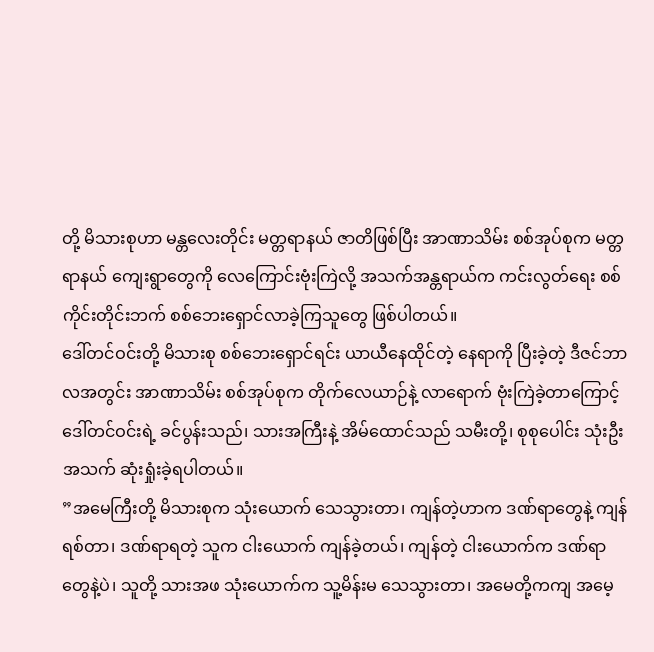တို့ မိသားစုဟာ မန္တလေးတိုင်း မတ္တရာနယ် ဇာတိဖြစ်ပြီး အာဏာသိမ်း စစ်အုပ်စုက မတ္တရာနယ် ကျေးရွာတွေကို လေကြောင်းဗုံးကြဲလို့ အသက်အန္တရာယ်က ကင်းလွတ်ရေး စစ်ကိုင်းတိုင်းဘက် စစ်ဘေးရှောင်လာခဲ့ကြသူတွေ ဖြစ်ပါတယ်။
ဒေါ်တင်ဝင်းတို့ မိသားစု စစ်ဘေးရှောင်ရင်း ယာယီနေထိုင်တဲ့ နေရာကို ပြီးခဲ့တဲ့ ဒီဇင်ဘာလအတွင်း အာဏာသိမ်း စစ်အုပ်စုက တိုက်လေယာဉ်နဲ့ လာရောက် ဗုံးကြဲခဲ့တာကြောင့် ဒေါ်တင်ဝင်းရဲ့ ခင်ပွန်းသည်၊ သားအကြီးနဲ့ အိမ်ထောင်သည် သမီးတို့၊ စုစုပေါင်း သုံးဦး အသက် ဆုံးရှုံးခဲ့ရပါတယ်။
”အမေကြီးတို့ မိသားစုက သုံးယောက် သေသွားတာ၊ ကျန်တဲ့ဟာက ဒဏ်ရာတွေနဲ့ ကျန်ရစ်တာ၊ ဒဏ်ရာရတဲ့ သူက ငါးယောက် ကျန်ခဲ့တယ်၊ ကျန်တဲ့ ငါးယောက်က ဒဏ်ရာတွေနဲ့ပဲ၊ သူတို့ သားအဖ သုံးယောက်က သူ့မိန်းမ သေသွားတာ၊ အမေတို့ကကျ အမေ့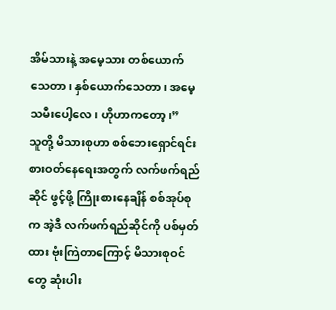အိမ်သားနဲ့ အမေ့သား တစ်ယောက် သေတာ၊ နှစ်ယောက်သေတာ၊ အမေ့သမီးပေါ့လေ၊ ဟိုဟာကတော့၊”
သူတို့ မိသားစုဟာ စစ်ဘေးရှောင်ရင်း စားဝတ်နေရေးအတွက် လက်ဖက်ရည်ဆိုင် ဖွင့်ဖို့ ကြိုးစားနေချိန် စစ်အုပ်စုက အဲ့ဒီ လက်ဖက်ရည်ဆိုင်ကို ပစ်မှတ်ထား ဗုံးကြဲတာကြောင့် မိသားစုဝင်တွေ ဆုံးပါး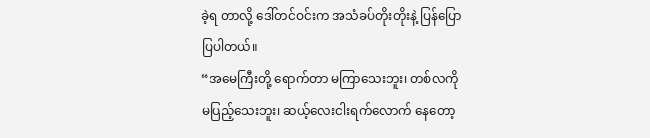ခဲ့ရ တာလို့ ဒေါ်တင်ဝင်းက အသံခပ်တိုးတိုးနဲ့ ပြန်ပြောပြပါတယ်။
“အမေကြီးတို့ ရောက်တာ မကြာသေးဘူး၊ တစ်လကို မပြည့်သေးဘူး၊ ဆယ့်လေးငါးရက်လောက် နေတော့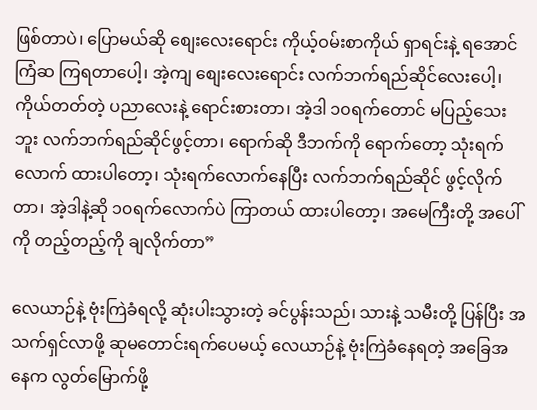ဖြစ်တာပဲ၊ ပြောမယ်ဆို စျေးလေးရောင်း ကိုယ့်ဝမ်းစာကိုယ် ရှာရင်းနဲ့ ရအောင်ကြံဆ ကြရတာပေါ့၊ အဲ့ကျ စျေးလေးရောင်း လက်ဘက်ရည်ဆိုင်လေးပေါ့၊ ကိုယ်တတ်တဲ့ ပညာလေးနဲ့ ရောင်းစားတာ၊ အဲ့ဒါ ၁၀ရက်တောင် မပြည့်သေးဘူး လက်ဘက်ရည်ဆိုင်ဖွင့်တာ၊ ရောက်ဆို ဒီဘက်ကို ရောက်တော့ သုံးရက်လောက် ထားပါတော့၊ သုံးရက်လောက်နေပြီး လက်ဘက်ရည်ဆိုင် ဖွင့်လိုက်တာ၊ အဲ့ဒါနဲ့ဆို ၁၀ရက်လောက်ပဲ ကြာတယ် ထားပါတော့၊ အမေကြီးတို့ အပေါ်ကို တည့်တည့်ကို ချလိုက်တာ”

လေယာဉ်နဲ့ ဗုံးကြဲခံရလို့ ဆုံးပါးသွားတဲ့ ခင်ပွန်းသည်၊ သားနဲ့ သမီးတို့ ပြန်ပြီး အသက်ရှင်လာဖို့ ဆုမတောင်းရက်ပေမယ့် လေယာဉ်နဲ့ ဗုံးကြဲခံနေရတဲ့ အခြေအနေက လွတ်မြောက်ဖို့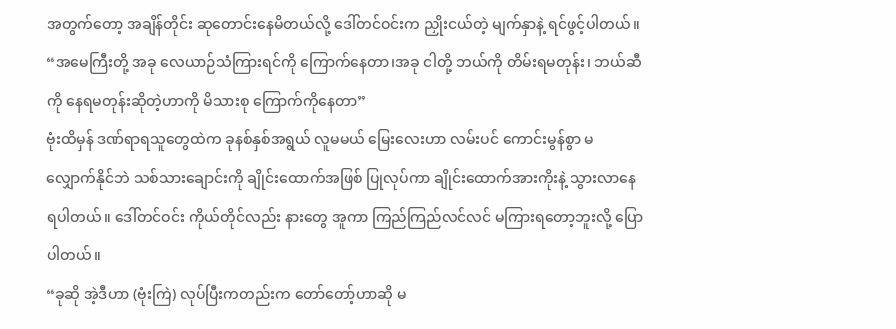အတွက်တော့ အချိန်တိုင်း ဆုတောင်းနေမိတယ်လို့ ဒေါ်တင်ဝင်းက ညှိုးငယ်တဲ့ မျက်နှာနဲ့ ရင်ဖွင့်ပါတယ်။
“အမေကြီးတို့ အခု လေယာဉ်သံကြားရင်ကို ကြောက်နေတာ၊အခု ငါတို့ ဘယ်ကို တိမ်းရမတုန်း၊ ဘယ်ဆီကို နေရမတုန်းဆိုတဲ့ဟာကို မိသားစု ကြောက်ကိုနေတာ”
ဗုံးထိမှန် ဒဏ်ရာရသူတွေထဲက ခုနစ်နှစ်အရွယ် လူမမယ် မြေးလေးဟာ လမ်းပင် ကောင်းမွန်စွာ မလျှောက်နိုင်ဘဲ သစ်သားချောင်းကို ချိုင်းထောက်အဖြစ် ပြုလုပ်ကာ ချိုင်းထောက်အားကိုးနဲ့ သွားလာနေရပါတယ်။ ဒေါ်တင်ဝင်း ကိုယ်တိုင်လည်း နားတွေ အူကာ ကြည်ကြည်လင်လင် မကြားရတော့ဘူးလို့ ပြောပါတယ်။
“ခုဆို အဲ့ဒီဟာ (ဗုံးကြဲ) လုပ်ပြီးကတည်းက တော်တော့်ဟာဆို မ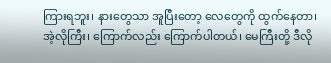ကြားရဘူး၊ နားတွေသာ အူပြီးတော့ လေတွေကို ထွက်နေတာ၊ အဲ့လိုကြီး၊ ကြောက်လည်း ကြောက်ပါတယ်၊ မေကြီးတို့ ဒီလို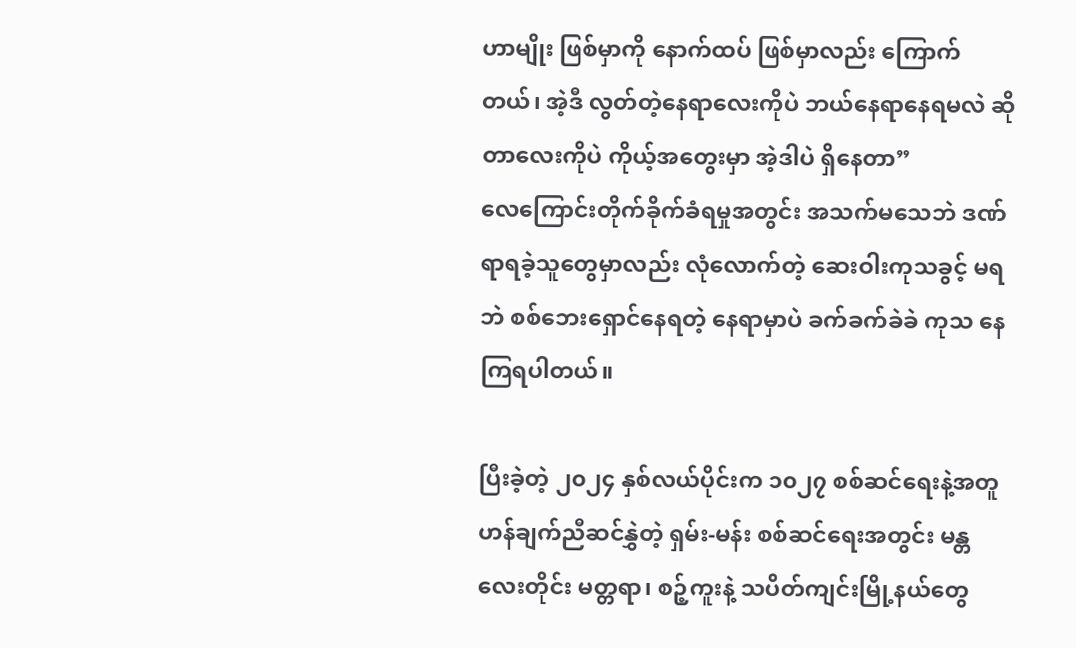ဟာမျိုး ဖြစ်မှာကို နောက်ထပ် ဖြစ်မှာလည်း ကြောက်တယ်၊ အဲ့ဒီ လွတ်တဲ့နေရာလေးကိုပဲ ဘယ်နေရာနေရမလဲ ဆိုတာလေးကိုပဲ ကိုယ့်အတွေးမှာ အဲ့ဒါပဲ ရှိနေတာ”
လေကြောင်းတိုက်ခိုက်ခံရမှုအတွင်း အသက်မသေဘဲ ဒဏ်ရာရခဲ့သူတွေမှာလည်း လုံလောက်တဲ့ ဆေးဝါးကုသခွင့် မရဘဲ စစ်ဘေးရှောင်နေရတဲ့ နေရာမှာပဲ ခက်ခက်ခဲခဲ ကုသ နေကြရပါတယ်။

ပြီးခဲ့တဲ့ ၂၀၂၄ နှစ်လယ်ပိုင်းက ၁၀၂၇ စစ်ဆင်ရေးနဲ့အတူ ဟန်ချက်ညီဆင်နွှဲတဲ့ ရှမ်း-မန်း စစ်ဆင်ရေးအတွင်း မန္တလေးတိုင်း မတ္တရာ၊ စဉ့်ကူးနဲ့ သပိတ်ကျင်းမြို့နယ်တွေ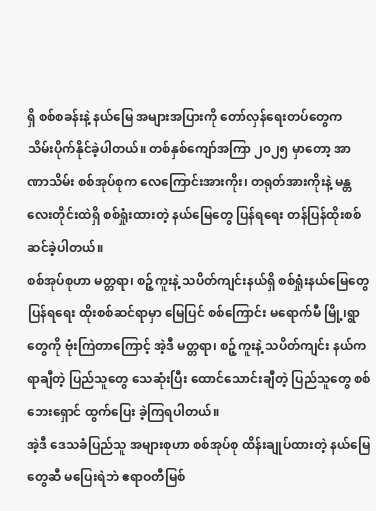ရှိ စစ်စခန်းနဲ့ နယ်မြေ အများအပြားကို တော်လှန်ရေးတပ်တွေက သိမ်းပိုက်နိုင်ခဲ့ပါတယ်။ တစ်နှစ်ကျော်အကြာ ၂၀၂၅ မှာတော့ အာဏာသိမ်း စစ်အုပ်စုက လေကြောင်းအားကိုး၊ တရုတ်အားကိုးနဲ့ မန္တလေးတိုင်းထဲရှိ စစ်ရှုံးထားတဲ့ နယ်မြေတွေ ပြန်ရရေး တန်ပြန်ထိုးစစ်ဆင်ခဲ့ပါတယ်။
စစ်အုပ်စုဟာ မတ္တရာ၊ စဉ့်ကူးနဲ့ သပိတ်ကျင်းနယ်ရှိ စစ်ရှုံးနယ်မြေတွေ ပြန်ရရေး ထိုးစစ်ဆင်ရာမှာ မြေပြင် စစ်ကြောင်း မရောက်မီ မြို့၊ရွာတွေကို ဗုံးကြဲတာကြောင့် အဲ့ဒီ မတ္တရာ၊ စဉ့်ကူးနဲ့ သပိတ်ကျင်း နယ်က ရာချီတဲ့ ပြည်သူတွေ သေဆုံးပြီး ထောင်သောင်းချီတဲ့ ပြည်သူတွေ စစ်ဘေးရှောင် ထွက်ပြေး ခဲ့ကြရပါတယ်။
အဲ့ဒီ ဒေသခံပြည်သူ အများစုဟာ စစ်အုပ်စု ထိန်းချုပ်ထားတဲ့ နယ်မြေတွေဆီ မပြေးရဲဘဲ ဧရာဝတီမြစ်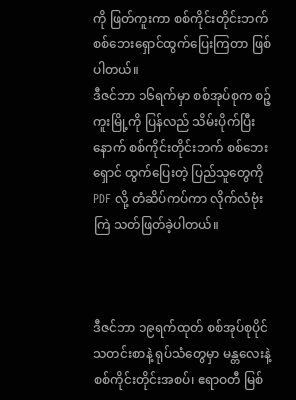ကို ဖြတ်ကူးကာ စစ်ကိုင်းတိုင်းဘက် စစ်ဘေးရှောင်ထွက်ပြေးကြတာ ဖြစ်ပါတယ်။
ဒီဇင်ဘာ ၁၆ရက်မှာ စစ်အုပ်စုက စဉ့်ကူးမြို့ကို ပြန်လည် သိမ်းပိုက်ပြီးနောက် စစ်ကိုင်းတိုင်းဘက် စစ်ဘေးရှောင် ထွက်ပြေးတဲ့ ပြည်သူတွေကို PDF လို့ တံဆိပ်ကပ်ကာ လိုက်လံဗုံးကြဲ သတ်ဖြတ်ခဲ့ပါတယ်။



ဒီဇင်ဘာ ၁၉ရက်ထုတ် စစ်အုပ်စုပိုင် သတင်းစာနဲ့ ရုပ်သံတွေမှာ မန္တလေးနဲ့ စစ်ကိုင်းတိုင်းအစပ်၊ ဧရာဝတီ မြစ်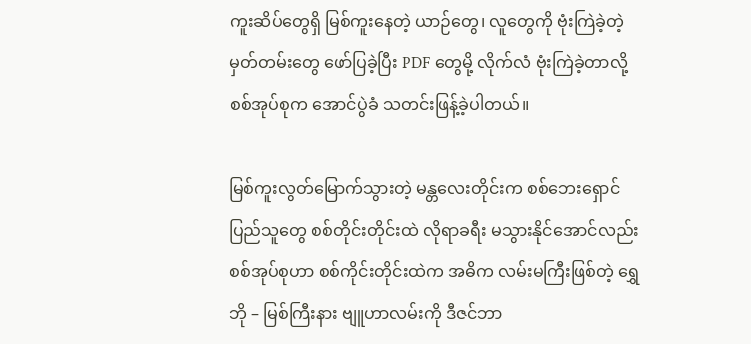ကူးဆိပ်တွေရှိ မြစ်ကူးနေတဲ့ ယာဉ်တွေ၊ လူတွေကို ဗုံးကြဲခဲ့တဲ့ မှတ်တမ်းတွေ ဖော်ပြခဲ့ပြီး PDF တွေမို့ လိုက်လံ ဗုံးကြဲခဲ့တာလို့ စစ်အုပ်စုက အောင်ပွဲခံ သတင်းဖြန့်ခဲ့ပါတယ်။

မြစ်ကူးလွတ်မြောက်သွားတဲ့ မန္တလေးတိုင်းက စစ်ဘေးရှောင်ပြည်သူတွေ စစ်တိုင်းတိုင်းထဲ လိုရာခရီး မသွားနိုင်အောင်လည်း စစ်အုပ်စုဟာ စစ်ကိုင်းတိုင်းထဲက အဓိက လမ်းမကြီးဖြစ်တဲ့ ရွှေဘို – မြစ်ကြီးနား ဗျူဟာလမ်းကို ဒီဇင်ဘာ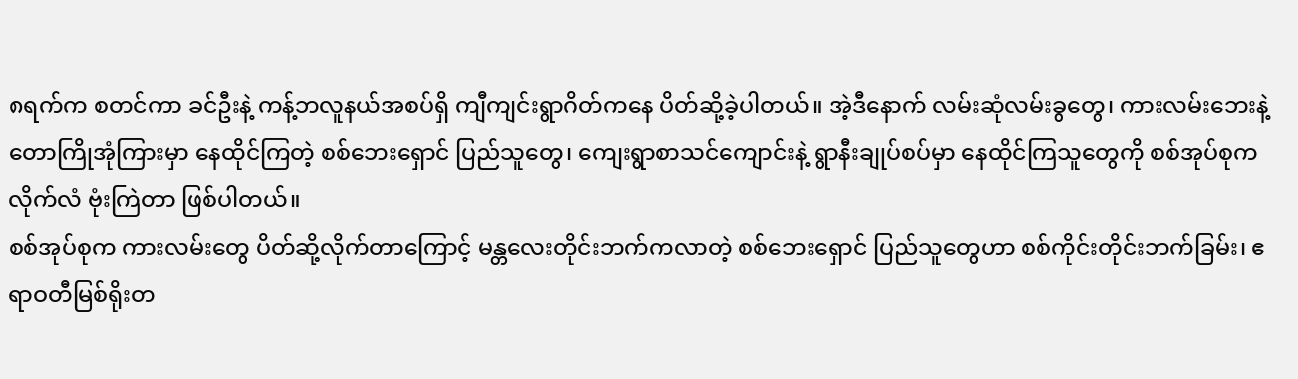၈ရက်က စတင်ကာ ခင်ဦးနဲ့ ကန့်ဘလူနယ်အစပ်ရှိ ကျီကျင်းရွာဂိတ်ကနေ ပိတ်ဆို့ခဲ့ပါတယ်။ အဲ့ဒီနောက် လမ်းဆုံလမ်းခွတွေ၊ ကားလမ်းဘေးနဲ့ တောကြိုအုံကြားမှာ နေထိုင်ကြတဲ့ စစ်ဘေးရှောင် ပြည်သူတွေ၊ ကျေးရွာစာသင်ကျောင်းနဲ့ ရွာနီးချုပ်စပ်မှာ နေထိုင်ကြသူတွေကို စစ်အုပ်စုက လိုက်လံ ဗုံးကြဲတာ ဖြစ်ပါတယ်။
စစ်အုပ်စုက ကားလမ်းတွေ ပိတ်ဆို့လိုက်တာကြောင့် မန္တလေးတိုင်းဘက်ကလာတဲ့ စစ်ဘေးရှောင် ပြည်သူတွေဟာ စစ်ကိုင်းတိုင်းဘက်ခြမ်း၊ ဧရာဝတီမြစ်ရိုးတ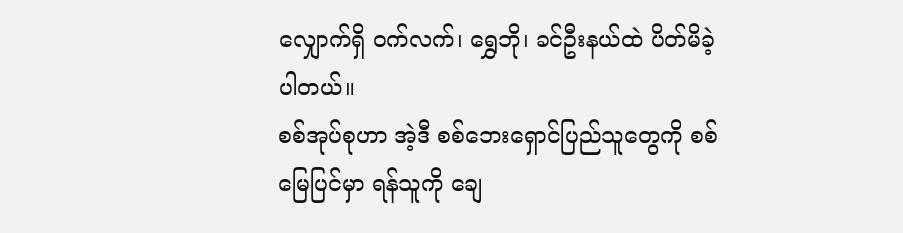လျှောက်ရှိ ဝက်လက်၊ ရွှေဘို၊ ခင်ဦးနယ်ထဲ ပိတ်မိခဲ့ပါတယ်။
စစ်အုပ်စုဟာ အဲ့ဒီ စစ်ဘေးရှောင်ပြည်သူတွေကို စစ်မြေပြင်မှာ ရန်သူကို ချေ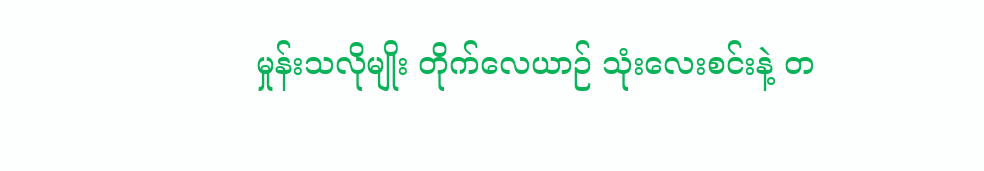မှုန်းသလိုမျိုး တိုက်လေယာဉ် သုံးလေးစင်းနဲ့ တ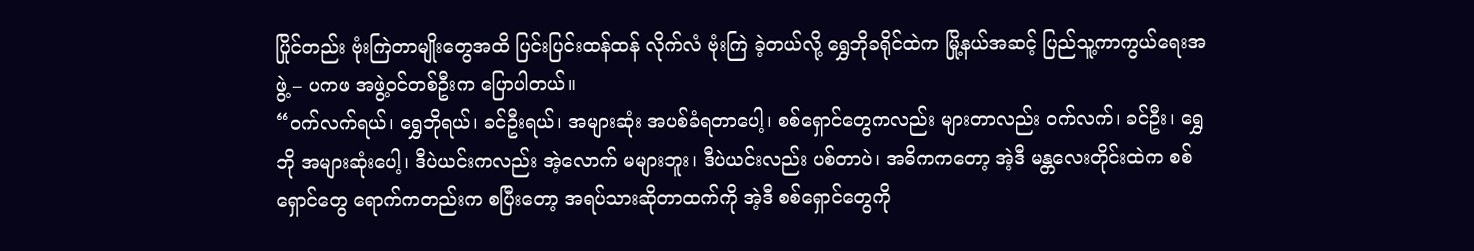ပြိုင်တည်း ဗုံးကြဲတာမျိုးတွေအထိ ပြင်းပြင်းထန်ထန် လိုက်လံ ဗုံးကြဲ ခဲ့တယ်လို့ ရွှေဘိုခရိုင်ထဲက မြို့နယ်အဆင့် ပြည်သူ့ကာကွယ်ရေးအဖွဲ့ – ပကဖ အဖွဲ့ဝင်တစ်ဦးက ပြောပါတယ်။
“ဝက်လက်ရယ်၊ ရွှေဘိုရယ်၊ ခင်ဦးရယ်၊ အများဆုံး အပစ်ခံရတာပေါ့၊ စစ်ရှောင်တွေကလည်း များတာလည်း ဝက်လက်၊ ခင်ဦး၊ ရွှေဘို အများဆုံးပေါ့၊ ဒီပဲယင်းကလည်း အဲ့လောက် မများဘူး၊ ဒီပဲယင်းလည်း ပစ်တာပဲ၊ အဓိကကတော့ အဲ့ဒီ မန္တလေးတိုင်းထဲက စစ်ရှောင်တွေ ရောက်ကတည်းက စပြီးတော့ အရပ်သားဆိုတာထက်ကို အဲ့ဒီ စစ်ရှောင်တွေကို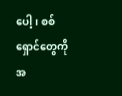ပေါ့၊ စစ်ရှောင်တွေကို အ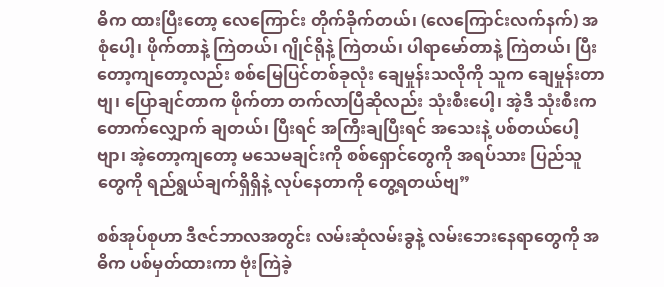ဓိက ထားပြီးတော့ လေကြောင်း တိုက်ခိုက်တယ်၊ (လေကြောင်းလက်နက်) အစုံပေါ့၊ ဖိုက်တာနဲ့ ကြဲတယ်၊ ဂျိုင်ရိုနဲ့ ကြဲတယ်၊ ပါရာမော်တာနဲ့ ကြဲတယ်၊ ပြီးတော့ကျတော့လည်း စစ်မြေပြင်တစ်ခုလုံး ချေမှုန်းသလိုကို သူက ချေမှုန်းတာဗျ၊ ပြောချင်တာက ဖိုက်တာ တက်လာပြီဆိုလည်း သုံးစီးပေါ့၊ အဲ့ဒီ သုံးစီးက တောက်လျှောက် ချတယ်၊ ပြီးရင် အကြီးချပြီးရင် အသေးနဲ့ ပစ်တယ်ပေါ့ဗျာ၊ အဲ့တော့ကျတော့ မသေမချင်းကို စစ်ရှောင်တွေကို အရပ်သား ပြည်သူတွေကို ရည်ရွယ်ချက်ရှိရှိနဲ့ လုပ်နေတာကို တွေ့ရတယ်ဗျ”

စစ်အုပ်စုဟာ ဒီဇင်ဘာလအတွင်း လမ်းဆုံလမ်းခွနဲ့ လမ်းဘေးနေရာတွေကို အဓိက ပစ်မှတ်ထားကာ ဗုံးကြဲခဲ့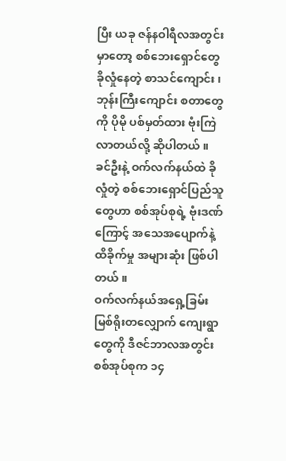ပြီး ယခု ဇန်နဝါရီလအတွင်းမှာတော့ စစ်ဘေးရှောင်တွေ ခိုလှုံနေတဲ့ စာသင်ကျောင်း၊ ဘုန်းကြီးကျောင်း စတာတွေကို ပိုမို ပစ်မှတ်ထား ဗုံးကြဲလာတယ်လို့ ဆိုပါတယ်။
ခင်ဦးနဲ့ ဝက်လက်နယ်ထဲ ခိုလှုံတဲ့ စစ်ဘေးရှောင်ပြည်သူတွေဟာ စစ်အုပ်စုရဲ့ ဗုံးဒဏ်ကြောင့် အသေအပျောက်နဲ့ ထိခိုက်မှု အများဆုံး ဖြစ်ပါတယ်။
ဝက်လက်နယ်အရှေ့ခြမ်း မြစ်ရိုးတလျှောက် ကျေးရွာတွေကို ဒီဇင်ဘာလအတွင်း စစ်အုပ်စုက ၁၄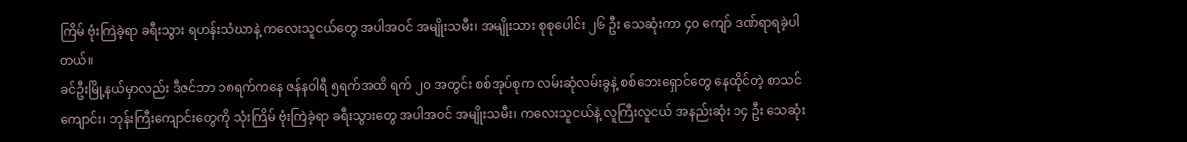ကြိမ် ဗုံးကြဲခဲ့ရာ ခရီးသွား ရဟန်းသံဃာနဲ့ ကလေးသူငယ်တွေ အပါအဝင် အမျိုးသမီး၊ အမျိုးသား စုစုပေါင်း ၂၆ ဦး သေဆုံးကာ ၄၀ ကျော် ဒဏ်ရာရခဲ့ပါတယ်။
ခင်ဦးမြို့နယ်မှာလည်း ဒီဇင်ဘာ ၁၈ရက်ကနေ ဇန်နဝါရီ ၅ရက်အထိ ရက် ၂၀ အတွင်း စစ်အုပ်စုက လမ်းဆုံလမ်းခွနဲ့ စစ်ဘေးရှောင်တွေ နေထိုင်တဲ့ စာသင်ကျောင်း၊ ဘုန်းကြီးကျောင်းတွေကို သုံးကြိမ် ဗုံးကြဲခဲ့ရာ ခရီးသွားတွေ အပါအဝင် အမျိုးသမီး၊ ကလေးသူငယ်နဲ့ လူကြီးလူငယ် အနည်းဆုံး ၁၄ ဦး သေဆုံး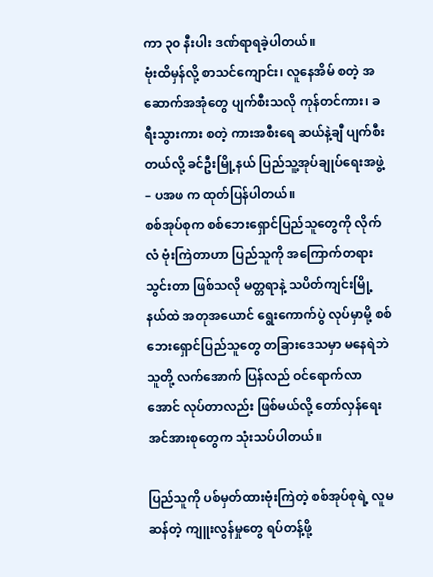ကာ ၃၀ နီးပါး ဒဏ်ရာရခဲ့ပါတယ်။
ဗုံးထိမှန်လို့ စာသင်ကျောင်း၊ လူနေအိမ် စတဲ့ အဆောက်အအုံတွေ ပျက်စီးသလို ကုန်တင်ကား၊ ခရီးသွားကား စတဲ့ ကားအစီးရေ ဆယ်နဲ့ချီ ပျက်စီးတယ်လို့ ခင်ဦးမြို့နယ် ပြည်သူ့အုပ်ချုပ်ရေးအဖွဲ့ – ပအဖ က ထုတ်ပြန်ပါတယ်။
စစ်အုပ်စုက စစ်ဘေးရှောင်ပြည်သူတွေကို လိုက်လံ ဗုံးကြဲတာဟာ ပြည်သူကို အကြောက်တရားသွင်းတာ ဖြစ်သလို မတ္တရာနဲ့ သပိတ်ကျင်းမြို့နယ်ထဲ အတုအယောင် ရွေးကောက်ပွဲ လုပ်မှာမို့ စစ်ဘေးရှောင်ပြည်သူတွေ တခြားဒေသမှာ မနေရဲဘဲ သူတို့ လက်အောက် ပြန်လည် ဝင်ရောက်လာအောင် လုပ်တာလည်း ဖြစ်မယ်လို့ တော်လှန်ရေး အင်အားစုတွေက သုံးသပ်ပါတယ်။

ပြည်သူကို ပစ်မှတ်ထားဗုံးကြဲတဲ့ စစ်အုပ်စုရဲ့ လူမဆန်တဲ့ ကျူးလွန်မှုတွေ ရပ်တန့်ဖို့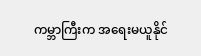ကမ္ဘာကြီးက အရေးမယူနိုင်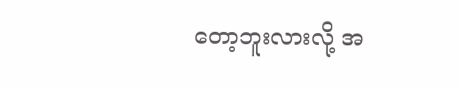တော့ဘူးလားလို့ အ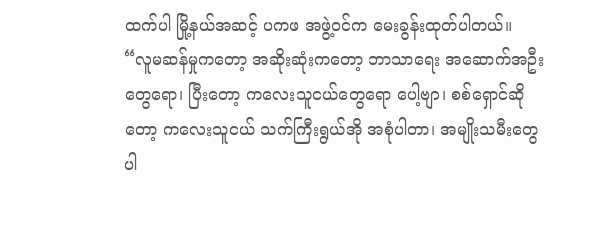ထက်ပါ မြို့နယ်အဆင့် ပကဖ အဖွဲ့ဝင်က မေးခွန်းထုတ်ပါတယ်။
“လူမဆန်မှုကတော့ အဆိုးဆုံးကတော့ ဘာသာရေး အဆောက်အဦးတွေရော၊ ပြီးတော့ ကလေးသူငယ်တွေရော ပေါ့ဗျာ၊ စစ်ရှောင်ဆိုတော့ ကလေးသူငယ် သက်ကြီးရွယ်အို အစုံပါတာ၊ အမျိုးသမီးတွေ ပါ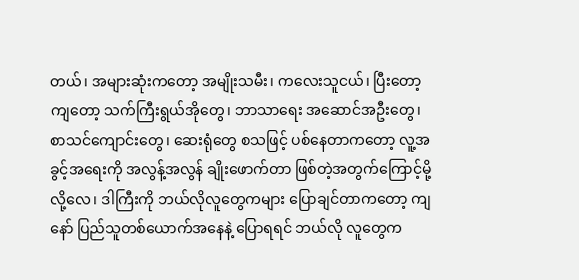တယ်၊ အများဆုံးကတော့ အမျိုးသမီး၊ ကလေးသူငယ်၊ ပြီးတော့ကျတော့ သက်ကြီးရွယ်အိုတွေ၊ ဘာသာရေး အဆောင်အဦးတွေ၊ စာသင်ကျောင်းတွေ၊ ဆေးရုံတွေ စသဖြင့် ပစ်နေတာကတော့ လူ့အခွင့်အရေးကို အလွန့်အလွန် ချိုးဖောက်တာ ဖြစ်တဲ့အတွက်ကြောင့်မို့လို့လေ၊ ဒါကြီးကို ဘယ်လိုလူတွေကများ ပြောချင်တာကတော့ ကျနော် ပြည်သူတစ်ယောက်အနေနဲ့ ပြောရရင် ဘယ်လို လူတွေက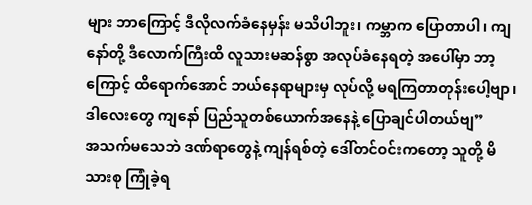များ ဘာကြောင့် ဒီလိုလက်ခံနေမှန်း မသိပါဘူး၊ ကမ္ဘာက ပြောတာပါ၊ ကျနော်တို့ ဒီလောက်ကြီးထိ လူသားမဆန်စွာ အလုပ်ခံနေရတဲ့ အပေါ်မှာ ဘာ့ကြောင့် ထိရောက်အောင် ဘယ်နေရာများမှ လုပ်လို့ မရကြတာတုန်းပေါ့ဗျာ၊ ဒါလေးတွေ ကျနော် ပြည်သူတစ်ယောက်အနေနဲ့ ပြောချင်ပါတယ်ဗျ”
အသက်မသေဘဲ ဒဏ်ရာတွေနဲ့ ကျန်ရစ်တဲ့ ဒေါ်တင်ဝင်းကတော့ သူတို့ မိသားစု ကြုံခဲ့ရ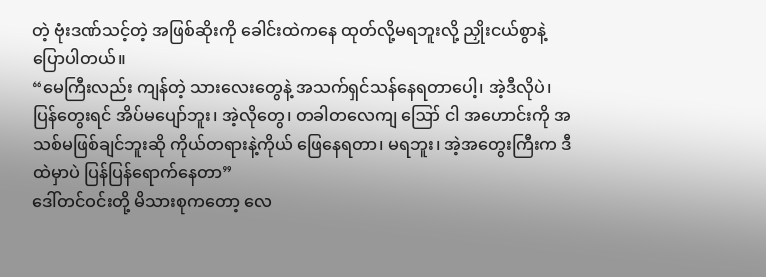တဲ့ ဗုံးဒဏ်သင့်တဲ့ အဖြစ်ဆိုးကို ခေါင်းထဲကနေ ထုတ်လို့မရဘူးလို့ ညှိုးငယ်စွာနဲ့ ပြောပါတယ်။
“မေကြီးလည်း ကျန်တဲ့ သားလေးတွေနဲ့ အသက်ရှင်သန်နေရတာပေါ့၊ အဲ့ဒီလိုပဲ၊ ပြန်တွေးရင် အိပ်မပျော်ဘူး၊ အဲ့လိုတွေ၊ တခါတလေကျ ဪ ငါ အဟောင်းကို အသစ်မဖြစ်ချင်ဘူးဆို ကိုယ်တရားနဲ့ကိုယ် ဖြေနေရတာ၊ မရဘူး၊ အဲ့အတွေးကြီးက ဒီထဲမှာပဲ ပြန်ပြန်ရောက်နေတာ”
ဒေါ်တင်ဝင်းတို့ မိသားစုကတော့ လေ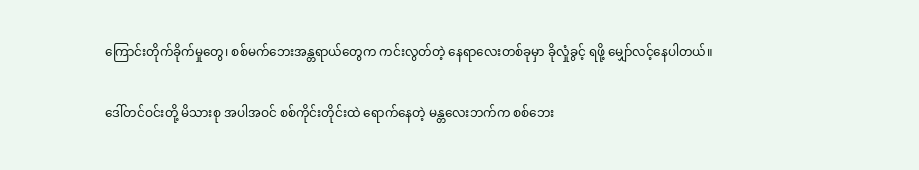ကြောင်းတိုက်ခိုက်မှုတွေ၊ စစ်မက်ဘေးအန္တရာယ်တွေက ကင်းလွတ်တဲ့ နေရာလေးတစ်ခုမှာ ခိုလှုံခွင့် ရဖို့ မျှော်လင့်နေပါတယ်။

ဒေါ်တင်ဝင်းတို့ မိသားစု အပါအဝင် စစ်ကိုင်းတိုင်းထဲ ရောက်နေတဲ့ မန္တလေးဘက်က စစ်ဘေး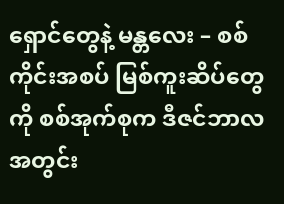ရှောင်တွေနဲ့ မန္တလေး – စစ်ကိုင်းအစပ် မြစ်ကူးဆိပ်တွေကို စစ်အုက်စုက ဒီဇင်ဘာလအတွင်း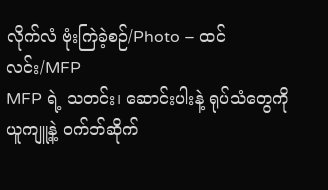လိုက်လံ ဗုံးကြဲခဲ့စဉ်/Photo – ထင်လင်း/MFP
MFP ရဲ့ သတင်း၊ ဆောင်းပါးနဲ့ ရုပ်သံတွေကို ယူကျူ့နဲ့ ဝက်ဘ်ဆိုက်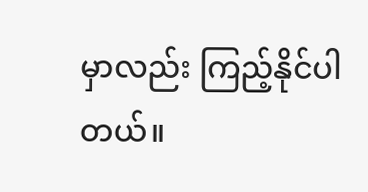မှာလည်း ကြည့်နိုင်ပါတယ်။